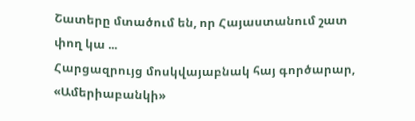Շատերը մտածում են, որ Հայաստանում շատ փող կա ...
Հարցազրույց մոսկվայաբնակ հայ գործարար, «Ամերիաբանկի»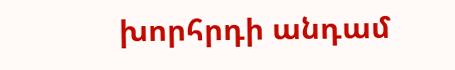խորհրդի անդամ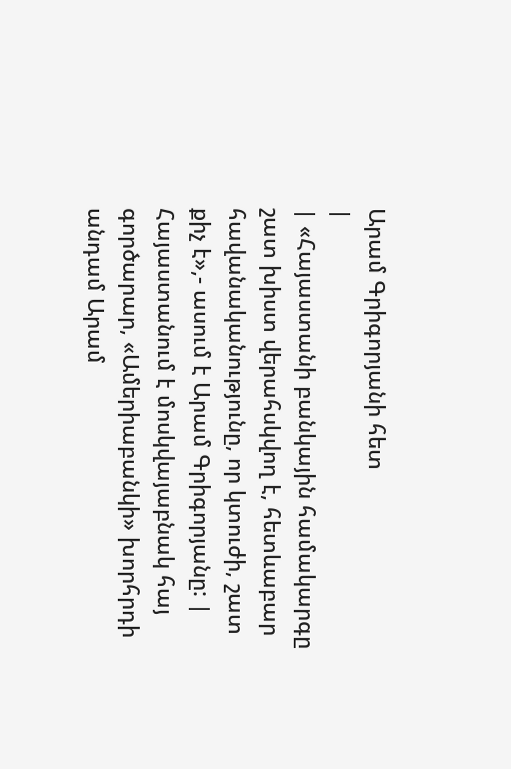Արամ Գրիգորյանի հետ
|
| «Հայաստանի բանկային համակարգը շատ խիստ վերահսկվող է, հետևաբար հավանականությունը, որ կտուժի, շատ քիչ է»,- ասում է Արամ Գրիգորյանը: |
Հայաստանում է մոսկվայաբնակ հայ գործարար, «Ամերիաբանկի» խորհրդի անդամ Արամ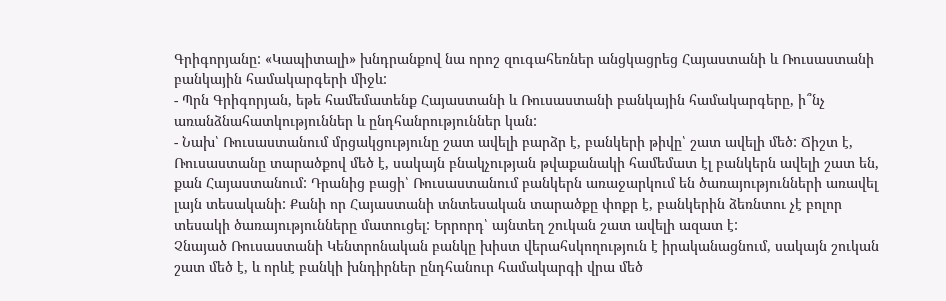Գրիգորյանը: «Կապիտալի» խնդրանքով նա որոշ զուգահեռներ անցկացրեց Հայաստանի և Ռուսաստանի բանկային համակարգերի միջև:
- Պրն Գրիգորյան, եթե համեմատենք Հայաստանի և Ռուսաստանի բանկային համակարգերը, ի՞նչ առանձնահատկություններ և ընդհանրություններ կան:
- Նախ՝ Ռուսաստանում մրցակցությունը շատ ավելի բարձր է, բանկերի թիվը՝ շատ ավելի մեծ: Ճիշտ է, Ռուսաստանը տարածքով մեծ է, սակայն բնակչության թվաքանակի համեմատ էլ բանկերն ավելի շատ են, քան Հայաստանում: Դրանից բացի՝ Ռուսաստանում բանկերն առաջարկում են ծառայությունների առավել լայն տեսականի: Քանի որ Հայաստանի տնտեսական տարածքը փոքր է, բանկերին ձեռնտու չէ բոլոր տեսակի ծառայությունները մատուցել: Երրորդ՝ այնտեղ շուկան շատ ավելի ազատ է:
Չնայած Ռուսաստանի Կենտրոնական բանկը խիստ վերահսկողություն է իրականացնում, սակայն շուկան շատ մեծ է, և որևէ բանկի խնդիրներ ընդհանուր համակարգի վրա մեծ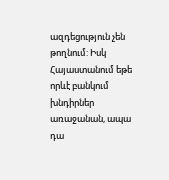ազդեցություն չեն թողնում: Իսկ Հայաստանում եթե որևէ բանկում խնդիրներ առաջանան, ապա դա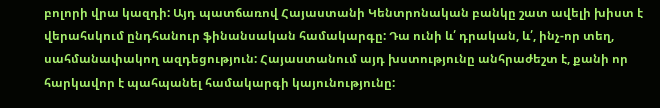բոլորի վրա կազդի: Այդ պատճառով Հայաստանի Կենտրոնական բանկը շատ ավելի խիստ է վերահսկում ընդհանուր ֆինանսական համակարգը: Դա ունի և՛ դրական, և՛, ինչ-որ տեղ, սահմանափակող ազդեցություն: Հայաստանում այդ խստությունը անհրաժեշտ է, քանի որ հարկավոր է պահպանել համակարգի կայունությունը: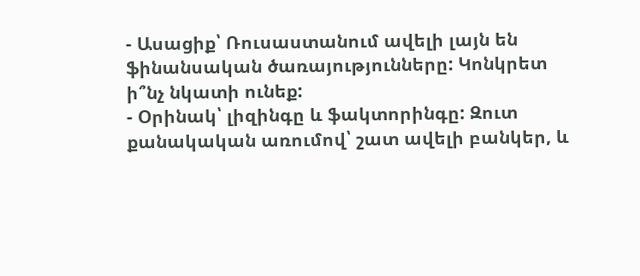- Ասացիք՝ Ռուսաստանում ավելի լայն են ֆինանսական ծառայությունները: Կոնկրետ ի՞նչ նկատի ունեք:
- Օրինակ՝ լիզինգը և ֆակտորինգը: Զուտ քանակական առումով՝ շատ ավելի բանկեր, և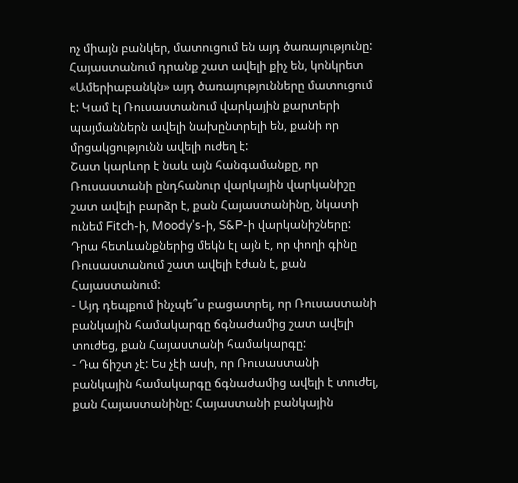ոչ միայն բանկեր, մատուցում են այդ ծառայությունը: Հայաստանում դրանք շատ ավելի քիչ են, կոնկրետ «Ամերիաբանկն» այդ ծառայությունները մատուցում է: Կամ էլ Ռուսաստանում վարկային քարտերի պայմաններն ավելի նախընտրելի են, քանի որ մրցակցությունն ավելի ուժեղ է:
Շատ կարևոր է նաև այն հանգամանքը, որ Ռուսաստանի ընդհանուր վարկային վարկանիշը շատ ավելի բարձր է, քան Հայաստանինը, նկատի ունեմ Fitch-ի, Moody’s-ի, S&P-ի վարկանիշները: Դրա հետևանքներից մեկն էլ այն է, որ փողի գինը Ռուսաստանում շատ ավելի էժան է, քան Հայաստանում:
- Այդ դեպքում ինչպե՞ս բացատրել, որ Ռուսաստանի բանկային համակարգը ճգնաժամից շատ ավելի տուժեց, քան Հայաստանի համակարգը:
- Դա ճիշտ չէ: Ես չէի ասի, որ Ռուսաստանի բանկային համակարգը ճգնաժամից ավելի է տուժել, քան Հայաստանինը: Հայաստանի բանկային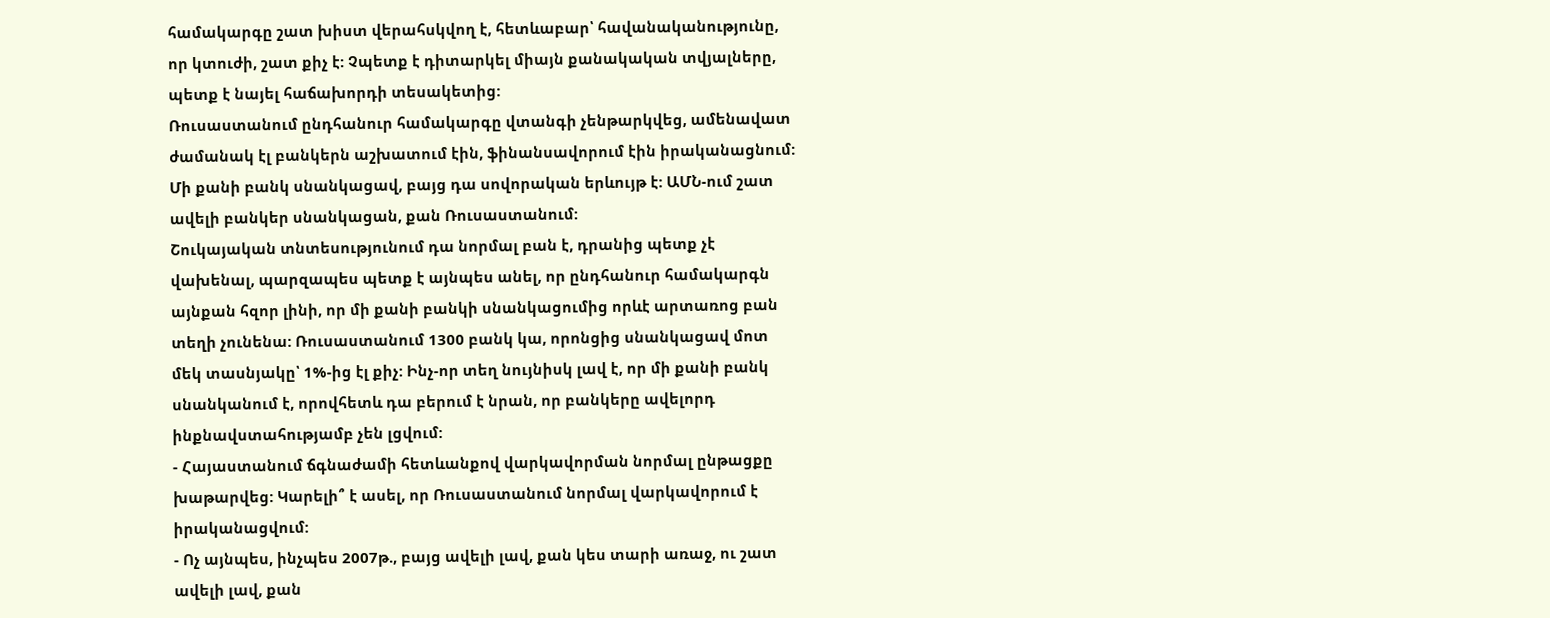համակարգը շատ խիստ վերահսկվող է, հետևաբար՝ հավանականությունը, որ կտուժի, շատ քիչ է: Չպետք է դիտարկել միայն քանակական տվյալները, պետք է նայել հաճախորդի տեսակետից:
Ռուսաստանում ընդհանուր համակարգը վտանգի չենթարկվեց, ամենավատ ժամանակ էլ բանկերն աշխատում էին, ֆինանսավորում էին իրականացնում: Մի քանի բանկ սնանկացավ, բայց դա սովորական երևույթ է: ԱՄՆ-ում շատ ավելի բանկեր սնանկացան, քան Ռուսաստանում:
Շուկայական տնտեսությունում դա նորմալ բան է, դրանից պետք չէ վախենալ, պարզապես պետք է այնպես անել, որ ընդհանուր համակարգն այնքան հզոր լինի, որ մի քանի բանկի սնանկացումից որևէ արտառոց բան տեղի չունենա: Ռուսաստանում 1300 բանկ կա, որոնցից սնանկացավ մոտ մեկ տասնյակը՝ 1%-ից էլ քիչ: Ինչ-որ տեղ նույնիսկ լավ է, որ մի քանի բանկ սնանկանում է, որովհետև դա բերում է նրան, որ բանկերը ավելորդ ինքնավստահությամբ չեն լցվում:
- Հայաստանում ճգնաժամի հետևանքով վարկավորման նորմալ ընթացքը խաթարվեց: Կարելի՞ է ասել, որ Ռուսաստանում նորմալ վարկավորում է իրականացվում:
- Ոչ այնպես, ինչպես 2007թ., բայց ավելի լավ, քան կես տարի առաջ, ու շատ ավելի լավ, քան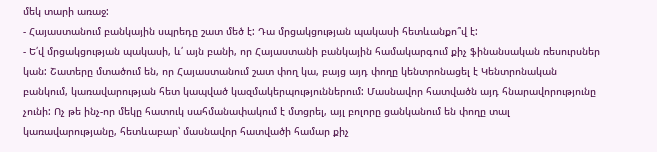մեկ տարի առաջ:
- Հայաստանում բանկային սպրեդը շատ մեծ է: Դա մրցակցության պակասի հետևանքո՞վ է:
- Ե՛վ մրցակցության պակասի, և՛ այն բանի, որ Հայաստանի բանկային համակարգում քիչ ֆինանսական ռեսուրսներ կան: Շատերը մտածում են, որ Հայաստանում շատ փող կա, բայց այդ փողը կենտրոնացել է Կենտրոնական բանկում, կառավարության հետ կապված կազմակերպություններում: Մասնավոր հատվածն այդ հնարավորությունը չունի: Ոչ թե ինչ-որ մեկը հատուկ սահմանափակում է մտցրել, այլ բոլորը ցանկանում են փողը տալ կառավարությանը, հետևաբար՝ մասնավոր հատվածի համար քիչ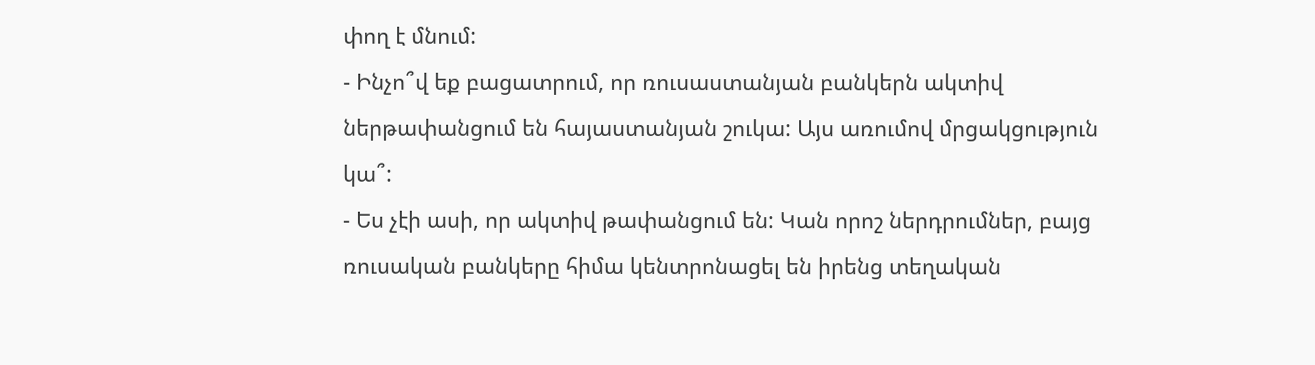փող է մնում:
- Ինչո՞վ եք բացատրում, որ ռուսաստանյան բանկերն ակտիվ ներթափանցում են հայաստանյան շուկա: Այս առումով մրցակցություն կա՞:
- Ես չէի ասի, որ ակտիվ թափանցում են: Կան որոշ ներդրումներ, բայց ռուսական բանկերը հիմա կենտրոնացել են իրենց տեղական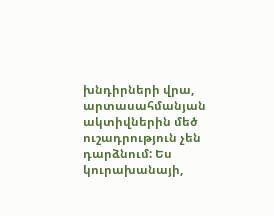խնդիրների վրա, արտասահմանյան ակտիվներին մեծ ուշադրություն չեն դարձնում: Ես կուրախանայի,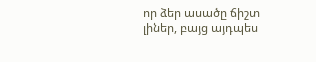որ ձեր ասածը ճիշտ լիներ, բայց այդպես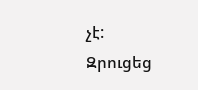չէ:
Զրուցեց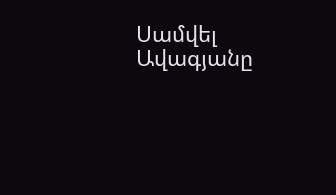Սամվել Ավագյանը